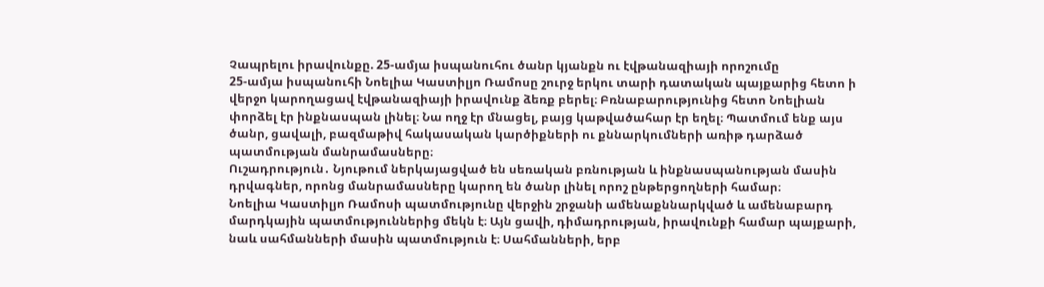Չապրելու իրավունքը. 25-ամյա իսպանուհու ծանր կյանքն ու էվթանազիայի որոշումը
25-ամյա իսպանուհի Նոելիա Կաստիլյո Ռամոսը շուրջ երկու տարի դատական պայքարից հետո ի վերջո կարողացավ էվթանազիայի իրավունք ձեռք բերել։ Բռնաբարությունից հետո Նոելիան փորձել էր ինքնասպան լինել։ Նա ողջ էր մնացել, բայց կաթվածահար էր եղել։ Պատմում ենք այս ծանր, ցավալի, բազմաթիվ հակասական կարծիքների ու քննարկումների առիթ դարձած պատմության մանրամասները։
Ուշադրություն․ Նյութում ներկայացված են սեռական բռնության և ինքնասպանության մասին դրվագներ, որոնց մանրամասները կարող են ծանր լինել որոշ ընթերցողների համար։
Նոելիա Կաստիլյո Ռամոսի պատմությունը վերջին շրջանի ամենաքննարկված և ամենաբարդ մարդկային պատմություններից մեկն է։ Այն ցավի, դիմադրության, իրավունքի համար պայքարի, նաև սահմանների մասին պատմություն է։ Սահմանների, երբ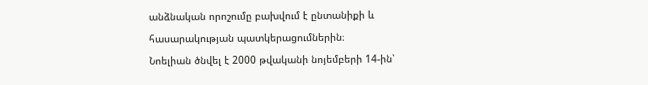անձնական որոշումը բախվում է ընտանիքի և հասարակության պատկերացումներին։
Նոելիան ծնվել է 2000 թվականի նոյեմբերի 14-ին՝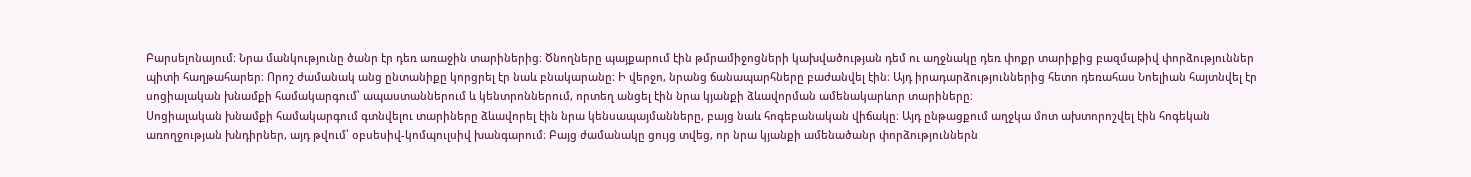Բարսելոնայում։ Նրա մանկությունը ծանր էր դեռ առաջին տարիներից։ Ծնողները պայքարում էին թմրամիջոցների կախվածության դեմ ու աղջնակը դեռ փոքր տարիքից բազմաթիվ փորձություններ պիտի հաղթահարեր։ Որոշ ժամանակ անց ընտանիքը կորցրել էր նաև բնակարանը։ Ի վերջո, նրանց ճանապարհները բաժանվել էին։ Այդ իրադարձություններից հետո դեռահաս Նոելիան հայտնվել էր սոցիալական խնամքի համակարգում՝ ապաստաններում և կենտրոններում, որտեղ անցել էին նրա կյանքի ձևավորման ամենակարևոր տարիները։
Սոցիալական խնամքի համակարգում գտնվելու տարիները ձևավորել էին նրա կենսապայմանները, բայց նաև հոգեբանական վիճակը։ Այդ ընթացքում աղջկա մոտ ախտորոշվել էին հոգեկան առողջության խնդիրներ, այդ թվում՝ օբսեսիվ-կոմպուլսիվ խանգարում։ Բայց ժամանակը ցույց տվեց, որ նրա կյանքի ամենածանր փորձություններն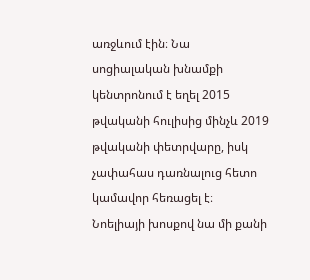առջևում էին։ Նա սոցիալական խնամքի կենտրոնում է եղել 2015 թվականի հուլիսից մինչև 2019 թվականի փետրվարը, իսկ չափահաս դառնալուց հետո կամավոր հեռացել է։
Նոելիայի խոսքով նա մի քանի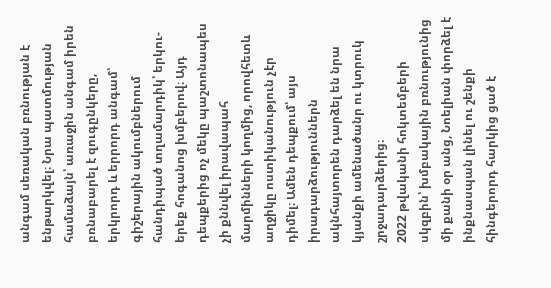անգամ սեռական բռնության է ենթարկվել։ Նրա պատմության համաձայն՝ առաջին անգամ իրեն բռնաբարել է զուգընկերը, երկրորդ և երրորդ անգամ՝ գիշերային ակումբներում հանդիպած տղամարդիկ՝ երկու-երեք հոգանոց խմբերով։ Այդ դեպքերից ոչ մեկը պաշտոնապես չի քննվել իրավապահ մարմինների կողմից, որովհետև աղջիկը ոստիկանություն չէր դիմել։ Ամեն դեպքում՝ այս իրադարձություններն ակնհայտորեն դարձել են նրա կյանքի ամենածանր ու կտրուկ շրջադարձերից։
2022 թվականի հոկտեմբերի սկզբին՝ խմբակային բռնությունից մի քանի օր անց, Նոելիան փորձել է ինքնասպան լինել ու շենքի հինգերորդ հարկից ցած է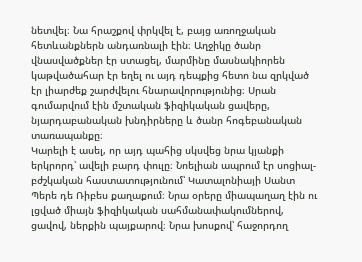նետվել։ Նա հրաշքով փրկվել է, բայց առողջական հետևանքներն անդառնալի էին։ Աղջիկը ծանր վնասվածքներ էր ստացել, մարմինը մասնակիորեն կաթվածահար էր եղել ու այդ դեպքից հետո նա զրկված էր լիարժեք շարժվելու հնարավորությունից։ Սրան գումարվում էին մշտական ֆիզիկական ցավերը, նյարդաբանական խնդիրները և ծանր հոգեբանական տառապանքը։
Կարելի է ասել, որ այդ պահից սկսվեց նրա կյանքի երկրորդ՝ ավելի բարդ փուլը։ Նոելիան ապրում էր սոցիալ-բժշկական հաստատությունում՝ Կատալոնիայի Սանտ Պերե դե Ռիբես քաղաքում։ Նրա օրերը միապաղաղ էին ու լցված միայն ֆիզիկական սահմանափակումներով, ցավով, ներքին պայքարով։ Նրա խոսքով՝ հաջորդող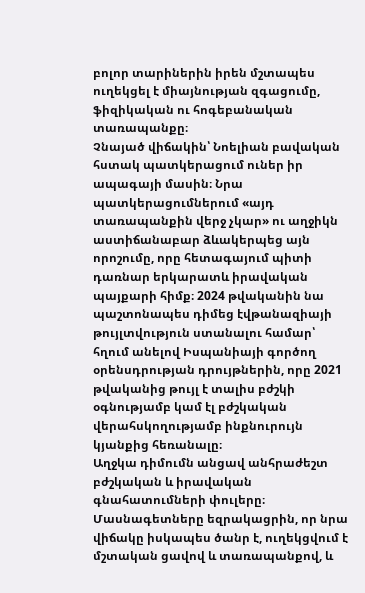բոլոր տարիներին իրեն մշտապես ուղեկցել է միայնության զգացումը, ֆիզիկական ու հոգեբանական տառապանքը։
Չնայած վիճակին՝ Նոելիան բավական հստակ պատկերացում ուներ իր ապագայի մասին։ Նրա պատկերացումներում «այդ տառապանքին վերջ չկար» ու աղջիկն աստիճանաբար ձևակերպեց այն որոշումը, որը հետագայում պիտի դառնար երկարատև իրավական պայքարի հիմք։ 2024 թվականին նա պաշտոնապես դիմեց էվթանազիայի թույլտվություն ստանալու համար՝ հղում անելով Իսպանիայի գործող օրենսդրության դրույթներին, որը 2021 թվականից թույլ է տալիս բժշկի օգնությամբ կամ էլ բժշկական վերահսկողությամբ ինքնուրույն կյանքից հեռանալը։
Աղջկա դիմումն անցավ անհրաժեշտ բժշկական և իրավական գնահատումների փուլերը։ Մասնագետները եզրակացրին, որ նրա վիճակը իսկապես ծանր է, ուղեկցվում է մշտական ցավով և տառապանքով, և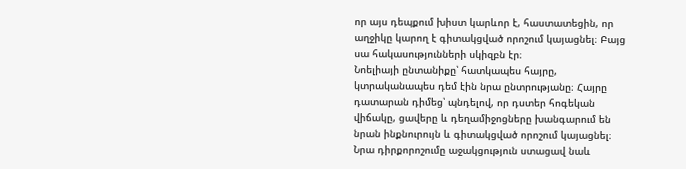որ այս դեպքում խիստ կարևոր է, հաստատեցին, որ աղջիկը կարող է գիտակցված որոշում կայացնել։ Բայց սա հակասությունների սկիզբն էր։
Նոելիայի ընտանիքը՝ հատկապես հայրը, կտրականապես դեմ էին նրա ընտրությանը։ Հայրը դատարան դիմեց՝ պնդելով, որ դստեր հոգեկան վիճակը, ցավերը և դեղամիջոցները խանգարում են նրան ինքնուրույն և գիտակցված որոշում կայացնել։ Նրա դիրքորոշումը աջակցություն ստացավ նաև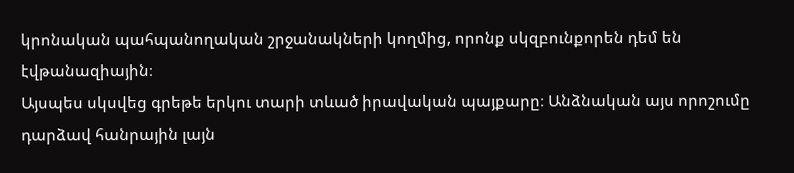կրոնական պահպանողական շրջանակների կողմից, որոնք սկզբունքորեն դեմ են էվթանազիային։
Այսպես սկսվեց գրեթե երկու տարի տևած իրավական պայքարը։ Անձնական այս որոշումը դարձավ հանրային լայն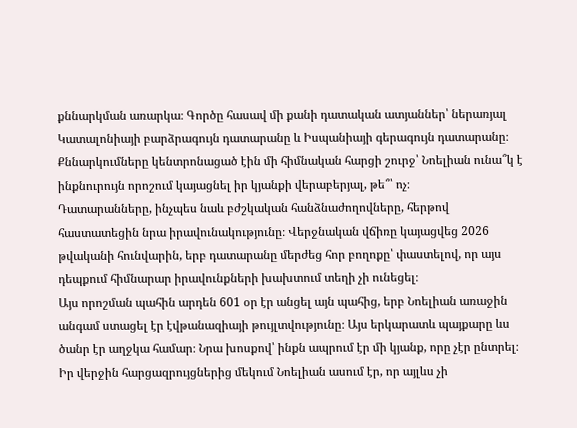քննարկման առարկա։ Գործը հասավ մի քանի դատական ատյաններ՝ ներառյալ Կատալոնիայի բարձրագույն դատարանը և Իսպանիայի գերագույն դատարանը։ Քննարկումները կենտրոնացած էին մի հիմնական հարցի շուրջ՝ Նոելիան ունա՞կ է ինքնուրույն որոշում կայացնել իր կյանքի վերաբերյալ, թե՞՝ ոչ։
Դատարանները, ինչպես նաև բժշկական հանձնաժողովները, հերթով հաստատեցին նրա իրավունակությունը։ Վերջնական վճիռը կայացվեց 2026 թվականի հունվարին, երբ դատարանը մերժեց հոր բողոքը՝ փաստելով, որ այս դեպքում հիմնարար իրավունքների խախտում տեղի չի ունեցել։
Այս որոշման պահին արդեն 601 օր էր անցել այն պահից, երբ Նոելիան առաջին անգամ ստացել էր էվթանազիայի թույլտվությունը։ Այս երկարատև պայքարը ևս ծանր էր աղջկա համար։ Նրա խոսքով՝ ինքն ապրում էր մի կյանք, որը չէր ընտրել։ Իր վերջին հարցազրույցներից մեկում Նոելիան ասում էր, որ այլևս չի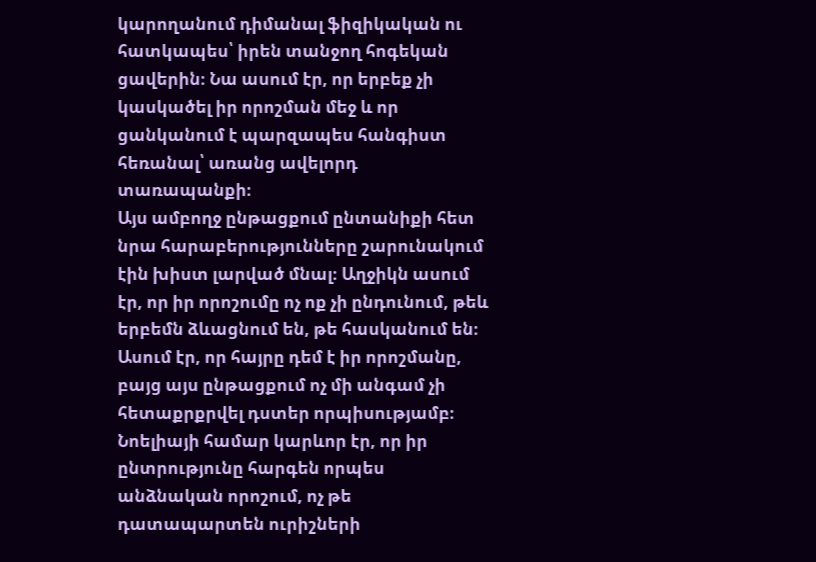կարողանում դիմանալ ֆիզիկական ու հատկապես՝ իրեն տանջող հոգեկան ցավերին։ Նա ասում էր, որ երբեք չի կասկածել իր որոշման մեջ և որ ցանկանում է պարզապես հանգիստ հեռանալ՝ առանց ավելորդ տառապանքի։
Այս ամբողջ ընթացքում ընտանիքի հետ նրա հարաբերությունները շարունակում էին խիստ լարված մնալ։ Աղջիկն ասում էր, որ իր որոշումը ոչ ոք չի ընդունում, թեև երբեմն ձևացնում են, թե հասկանում են։ Ասում էր, որ հայրը դեմ է իր որոշմանը, բայց այս ընթացքում ոչ մի անգամ չի հետաքրքրվել դստեր որպիսությամբ։ Նոելիայի համար կարևոր էր, որ իր ընտրությունը հարգեն որպես անձնական որոշում, ոչ թե դատապարտեն ուրիշների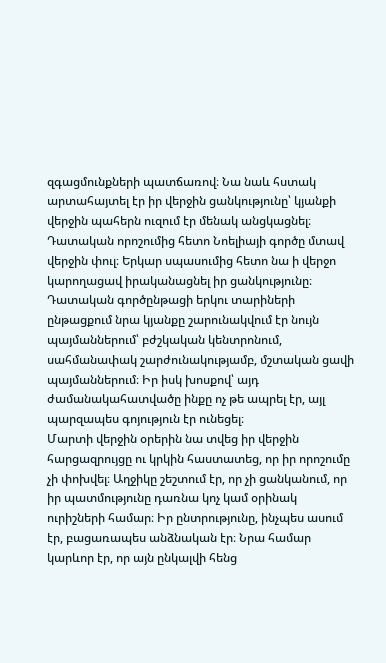զգացմունքների պատճառով։ Նա նաև հստակ արտահայտել էր իր վերջին ցանկությունը՝ կյանքի վերջին պահերն ուզում էր մենակ անցկացնել։
Դատական որոշումից հետո Նոելիայի գործը մտավ վերջին փուլ։ Երկար սպասումից հետո նա ի վերջո կարողացավ իրականացնել իր ցանկությունը։ Դատական գործընթացի երկու տարիների ընթացքում նրա կյանքը շարունակվում էր նույն պայմաններում՝ բժշկական կենտրոնում, սահմանափակ շարժունակությամբ, մշտական ցավի պայմաններում։ Իր իսկ խոսքով՝ այդ ժամանակահատվածը ինքը ոչ թե ապրել էր, այլ պարզապես գոյություն էր ունեցել։
Մարտի վերջին օրերին նա տվեց իր վերջին հարցազրույցը ու կրկին հաստատեց, որ իր որոշումը չի փոխվել։ Աղջիկը շեշտում էր, որ չի ցանկանում, որ իր պատմությունը դառնա կոչ կամ օրինակ ուրիշների համար։ Իր ընտրությունը, ինչպես ասում էր, բացառապես անձնական էր։ Նրա համար կարևոր էր, որ այն ընկալվի հենց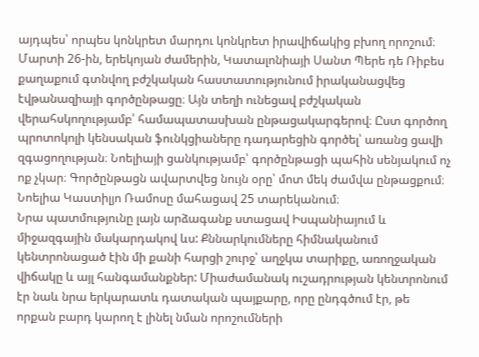այդպես՝ որպես կոնկրետ մարդու կոնկրետ իրավիճակից բխող որոշում։
Մարտի 26-ին, երեկոյան ժամերին, Կատալոնիայի Սանտ Պերե դե Ռիբես քաղաքում գտնվող բժշկական հաստատությունում իրականացվեց էվթանազիայի գործընթացը։ Այն տեղի ունեցավ բժշկական վերահսկողությամբ՝ համապատասխան ընթացակարգերով։ Ըստ գործող պրոտոկոլի կենսական ֆունկցիաները դադարեցին գործել՝ առանց ցավի զգացողության։ Նոելիայի ցանկությամբ՝ գործընթացի պահին սենյակում ոչ ոք չկար։ Գործընթացն ավարտվեց նույն օրը՝ մոտ մեկ ժամվա ընթացքում։ Նոելիա Կաստիլյո Ռամոսը մահացավ 25 տարեկանում։
Նրա պատմությունը լայն արձագանք ստացավ Իսպանիայում և միջազգային մակարդակով ևս: Քննարկումները հիմնականում կենտրոնացած էին մի քանի հարցի շուրջ՝ աղջկա տարիքը, առողջական վիճակը և այլ հանգամանքներ: Միաժամանակ ուշադրության կենտրոնում էր նաև նրա երկարատև դատական պայքարը, որը ընդգծում էր, թե որքան բարդ կարող է լինել նման որոշումների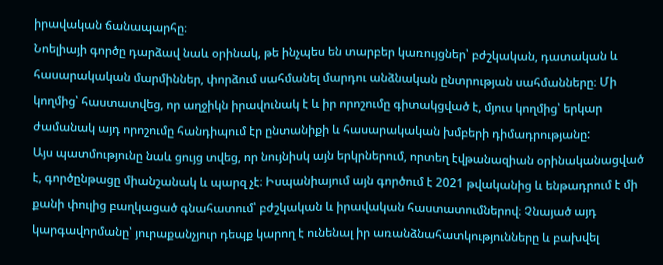իրավական ճանապարհը։
Նոելիայի գործը դարձավ նաև օրինակ, թե ինչպես են տարբեր կառույցներ՝ բժշկական, դատական և հասարակական մարմիններ, փորձում սահմանել մարդու անձնական ընտրության սահմանները։ Մի կողմից՝ հաստատվեց, որ աղջիկն իրավունակ է և իր որոշումը գիտակցված է, մյուս կողմից՝ երկար ժամանակ այդ որոշումը հանդիպում էր ընտանիքի և հասարակական խմբերի դիմադրությանը:
Այս պատմությունը նաև ցույց տվեց, որ նույնիսկ այն երկրներում, որտեղ էվթանազիան օրինականացված է, գործընթացը միանշանակ և պարզ չէ։ Իսպանիայում այն գործում է 2021 թվականից և ենթադրում է մի քանի փուլից բաղկացած գնահատում՝ բժշկական և իրավական հաստատումներով։ Չնայած այդ կարգավորմանը՝ յուրաքանչյուր դեպք կարող է ունենալ իր առանձնահատկությունները և բախվել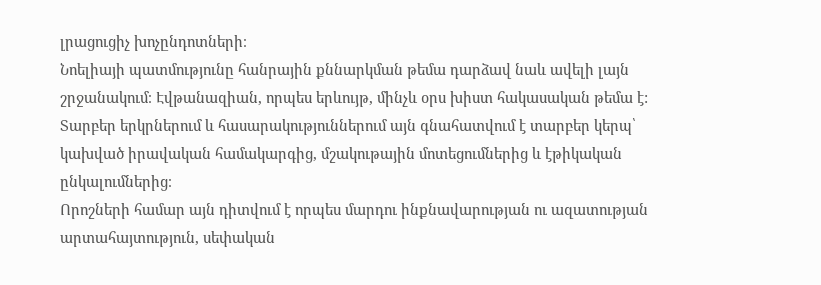լրացուցիչ խոչընդոտների։
Նոելիայի պատմությունը հանրային քննարկման թեմա դարձավ նաև ավելի լայն շրջանակում։ Էվթանազիան, որպես երևույթ, մինչև օրս խիստ հակասական թեմա է: Տարբեր երկրներում և հասարակություններում այն գնահատվում է տարբեր կերպ՝ կախված իրավական համակարգից, մշակութային մոտեցումներից և էթիկական ընկալումներից։
Որոշների համար այն դիտվում է որպես մարդու ինքնավարության ու ազատության արտահայտություն, սեփական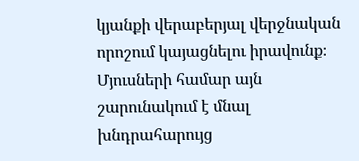կյանքի վերաբերյալ վերջնական որոշում կայացնելու իրավունք։ Մյուսների համար այն շարունակում է մնալ խնդրահարույց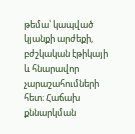թեմա՝ կապված կյանքի արժեքի, բժշկական էթիկայի և հնարավոր չարաշահումների հետ։ Հաճախ քննարկման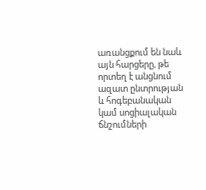առանցքում են նաև այն հարցերը, թե որտեղ է անցնում ազատ ընտրության և հոգեբանական կամ սոցիալական ճնշումների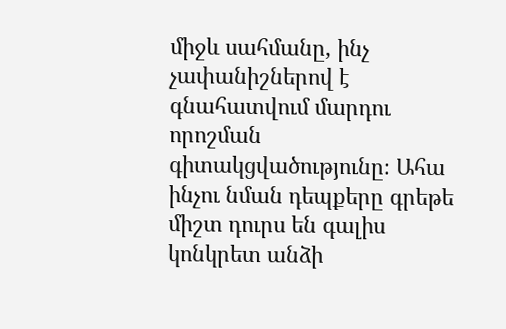միջև սահմանը, ինչ չափանիշներով է գնահատվում մարդու որոշման գիտակցվածությունը։ Ահա ինչու նման դեպքերը գրեթե միշտ դուրս են գալիս կոնկրետ անձի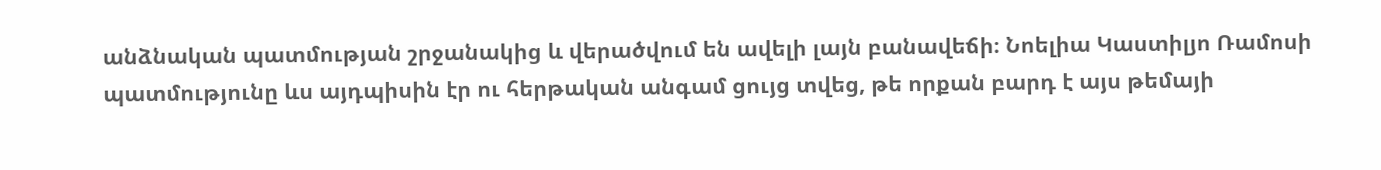անձնական պատմության շրջանակից և վերածվում են ավելի լայն բանավեճի։ Նոելիա Կաստիլյո Ռամոսի պատմությունը ևս այդպիսին էր ու հերթական անգամ ցույց տվեց, թե որքան բարդ է այս թեմայի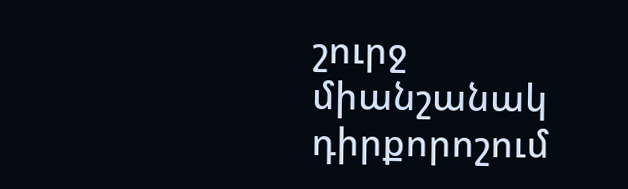շուրջ միանշանակ դիրքորոշում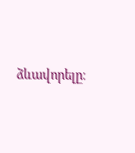ձևավորելը։